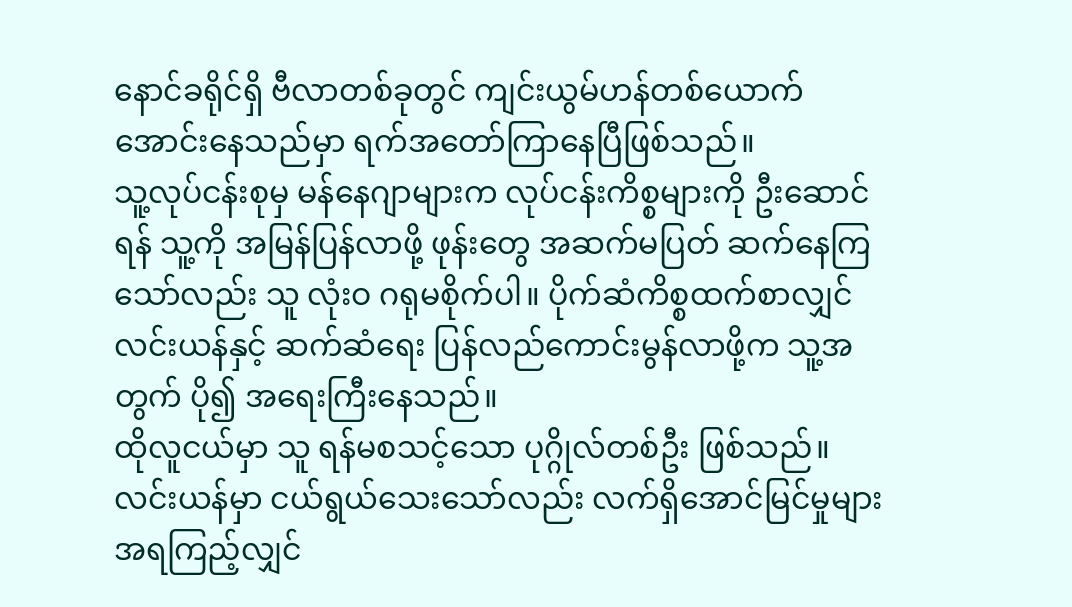နောင်ခရိုင်ရှိ ဗီလာတစ်ခုတွင် ကျင်းယွမ်ဟန်တစ်ယောက် အောင်းနေသည်မှာ ရက်အတော်ကြာနေပြီဖြစ်သည်။
သူ့လုပ်ငန်းစုမှ မန်နေဂျာများက လုပ်ငန်းကိစ္စများကို ဦးဆောင်ရန် သူ့ကို အမြန်ပြန်လာဖို့ ဖုန်းတွေ အဆက်မပြတ် ဆက်နေကြသော်လည်း သူ လုံးဝ ဂရုမစိုက်ပါ။ ပိုက်ဆံကိစ္စထက်စာလျှင် လင်းယန်နှင့် ဆက်ဆံရေး ပြန်လည်ကောင်းမွန်လာဖို့က သူ့အတွက် ပို၍ အရေးကြီးနေသည်။
ထိုလူငယ်မှာ သူ ရန်မစသင့်သော ပုဂ္ဂိုလ်တစ်ဦး ဖြစ်သည်။ လင်းယန်မှာ ငယ်ရွယ်သေးသော်လည်း လက်ရှိအောင်မြင်မှုများအရကြည့်လျှင်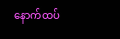နောက်ထပ်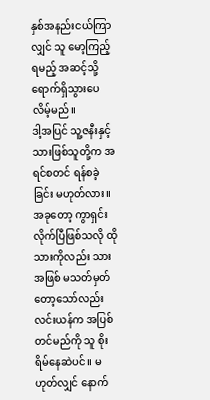နှစ်အနည်းငယ်ကြာလျှင် သူ မော့ကြည့်ရမည့် အဆင့်သို့ ရောက်ရှိသွားပေလိမ့်မည်။
ဒါ့အပြင် သူ့ဇနီးနှင့် သားဖြစ်သူတို့က အရင်စတင် ရန်စခဲ့ခြင်း မဟုတ်လား။ အခုတော့ ကွာရှင်းလိုက်ပြီဖြစ်သလို ထိုသားကိုလည်း သားအဖြစ် မသတ်မှတ်တော့သော်လည်း လင်းယန်က အပြစ်တင်မည်ကို သူ စိုးရိမ်နေဆဲပင်။ မဟုတ်လျှင် နောက်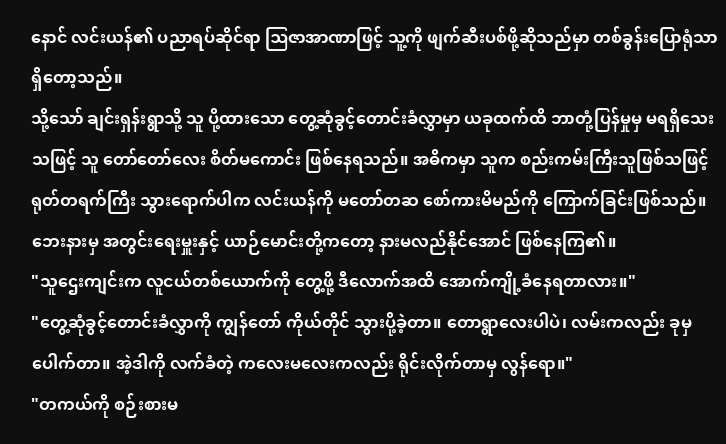နောင် လင်းယန်၏ ပညာရပ်ဆိုင်ရာ ဩဇာအာဏာဖြင့် သူ့ကို ဖျက်ဆီးပစ်ဖို့ဆိုသည်မှာ တစ်ခွန်းပြောရုံသာ ရှိတော့သည်။
သို့သော် ချင်းရှန်းရွာသို့ သူ ပို့ထားသော တွေ့ဆုံခွင့်တောင်းခံလွှာမှာ ယခုထက်ထိ ဘာတုံ့ပြန်မှုမှ မရရှိသေးသဖြင့် သူ တော်တော်လေး စိတ်မကောင်း ဖြစ်နေရသည်။ အဓိကမှာ သူက စည်းကမ်းကြီးသူဖြစ်သဖြင့် ရုတ်တရက်ကြီး သွားရောက်ပါက လင်းယန်ကို မတော်တဆ စော်ကားမိမည်ကို ကြောက်ခြင်းဖြစ်သည်။
ဘေးနားမှ အတွင်းရေးမှူးနှင့် ယာဉ်မောင်းတို့ကတော့ နားမလည်နိုင်အောင် ဖြစ်နေကြ၏။
"သူဌေးကျင်းက လူငယ်တစ်ယောက်ကို တွေ့ဖို့ ဒီလောက်အထိ အောက်ကျို့ခံနေရတာလား။"
"တွေ့ဆုံခွင့်တောင်းခံလွှာကို ကျွန်တော် ကိုယ်တိုင် သွားပို့ခဲ့တာ။ တောရွာလေးပါပဲ၊ လမ်းကလည်း ခုမှ ပေါက်တာ။ အဲ့ဒါကို လက်ခံတဲ့ ကလေးမလေးကလည်း ရိုင်းလိုက်တာမှ လွန်ရော။"
"တကယ်ကို စဉ်းစားမ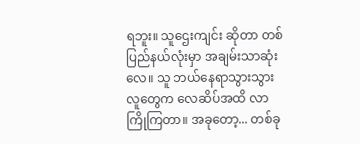ရဘူး။ သူဌေးကျင်း ဆိုတာ တစ်ပြည်နယ်လုံးမှာ အချမ်းသာဆုံးလေ။ သူ ဘယ်နေရာသွားသွား လူတွေက လေဆိပ်အထိ လာကြိုကြတာ။ အခုတော့... တစ်ခု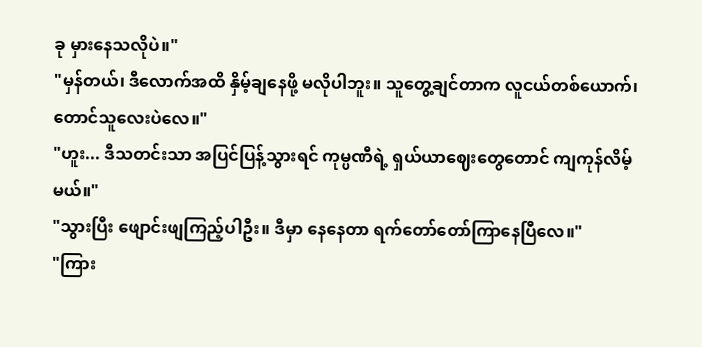ခု မှားနေသလိုပဲ။"
"မှန်တယ်၊ ဒီလောက်အထိ နှိမ့်ချနေဖို့ မလိုပါဘူး။ သူတွေ့ချင်တာက လူငယ်တစ်ယောက်၊ တောင်သူလေးပဲလေ။"
"ဟူး... ဒီသတင်းသာ အပြင်ပြန့်သွားရင် ကုမ္ပဏီရဲ့ ရှယ်ယာဈေးတွေတောင် ကျကုန်လိမ့်မယ်။"
"သွားပြီး ဖျောင်းဖျကြည့်ပါဦး။ ဒီမှာ နေနေတာ ရက်တော်တော်ကြာနေပြီလေ။"
"ကြား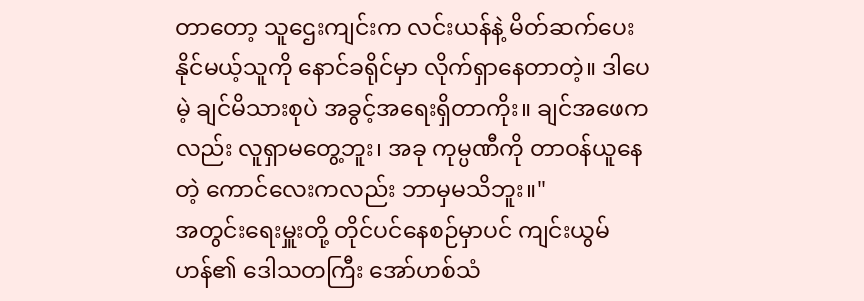တာတော့ သူဌေးကျင်းက လင်းယန်နဲ့ မိတ်ဆက်ပေးနိုင်မယ့်သူကို နောင်ခရိုင်မှာ လိုက်ရှာနေတာတဲ့။ ဒါပေမဲ့ ချင်မိသားစုပဲ အခွင့်အရေးရှိတာကိုး။ ချင်အဖေကလည်း လူရှာမတွေ့ဘူး၊ အခု ကုမ္ပဏီကို တာဝန်ယူနေတဲ့ ကောင်လေးကလည်း ဘာမှမသိဘူး။"
အတွင်းရေးမှူးတို့ တိုင်ပင်နေစဉ်မှာပင် ကျင်းယွမ်ဟန်၏ ဒေါသတကြီး အော်ဟစ်သံ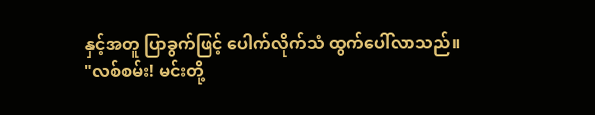နှင့်အတူ ပြာခွက်ဖြင့် ပေါက်လိုက်သံ ထွက်ပေါ်လာသည်။
"လစ်စမ်း! မင်းတို့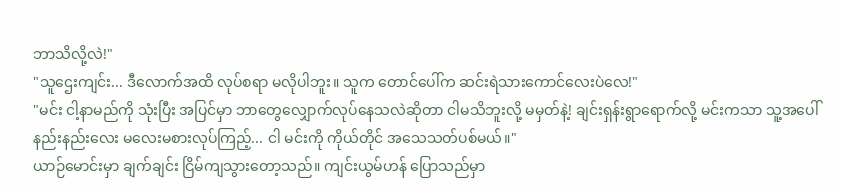ဘာသိလို့လဲ!"
"သူဌေးကျင်း... ဒီလောက်အထိ လုပ်စရာ မလိုပါဘူး။ သူက တောင်ပေါ်က ဆင်းရဲသားကောင်လေးပဲလေ!"
"မင်း ငါ့နာမည်ကို သုံးပြီး အပြင်မှာ ဘာတွေလျှောက်လုပ်နေသလဲဆိုတာ ငါမသိဘူးလို့ မမှတ်နဲ့! ချင်းရှန်းရွာရောက်လို့ မင်းကသာ သူ့အပေါ် နည်းနည်းလေး မလေးမစားလုပ်ကြည့်... ငါ မင်းကို ကိုယ်တိုင် အသေသတ်ပစ်မယ်။"
ယာဉ်မောင်းမှာ ချက်ချင်း ငြိမ်ကျသွားတော့သည်။ ကျင်းယွမ်ဟန် ပြောသည်မှာ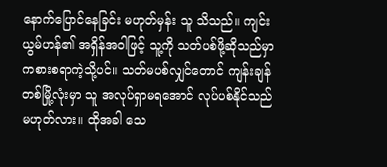နောက်ပြောင်နေခြင်း မဟုတ်မှန်း သူ သိသည်။ ကျင်းယွမ်ဟန်၏ အရှိန်အဝါဖြင့် သူ့ကို သတ်ပစ်ဖို့ဆိုသည်မှာ ကစားစရာကဲ့သို့ပင်။ သတ်မပစ်လျှင်တောင် ကျန်းချန်တစ်မြို့လုံးမှာ သူ အလုပ်ရှာမရအောင် လုပ်ပစ်နိုင်သည် မဟုတ်လား။ ထိုအခါ သေ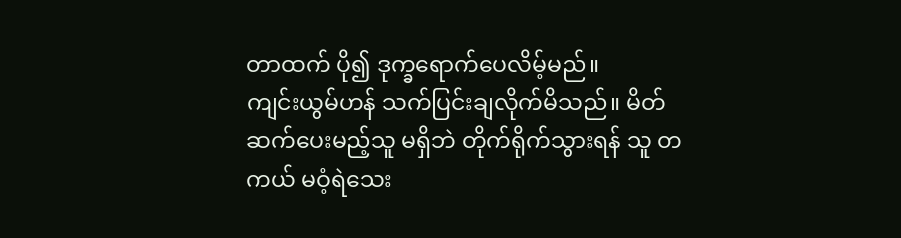တာထက် ပို၍ ဒုက္ခရောက်ပေလိမ့်မည်။
ကျင်းယွမ်ဟန် သက်ပြင်းချလိုက်မိသည်။ မိတ်ဆက်ပေးမည့်သူ မရှိဘဲ တိုက်ရိုက်သွားရန် သူ တကယ် မဝံ့ရဲသေး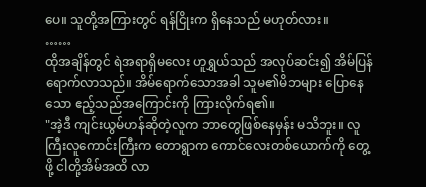ပေ။ သူတို့အကြားတွင် ရန်ငြိုးက ရှိနေသည် မဟုတ်လား။
……
ထိုအချိန်တွင် ရဲအရာရှိမလေး ဟူရွှယ်သည် အလုပ်ဆင်း၍ အိမ်ပြန်ရောက်လာသည်။ အိမ်ရောက်သောအခါ သူမ၏မိဘများ ပြောနေသော ဧည့်သည်အကြောင်းကို ကြားလိုက်ရ၏။
"အဲ့ဒီ ကျင်းယွမ်ဟန်ဆိုတဲ့လူက ဘာတွေဖြစ်နေမှန်း မသိဘူး။ လူကြီးလူကောင်းကြီးက တောရွာက ကောင်လေးတစ်ယောက်ကို တွေ့ဖို့ ငါတို့အိမ်အထိ လာ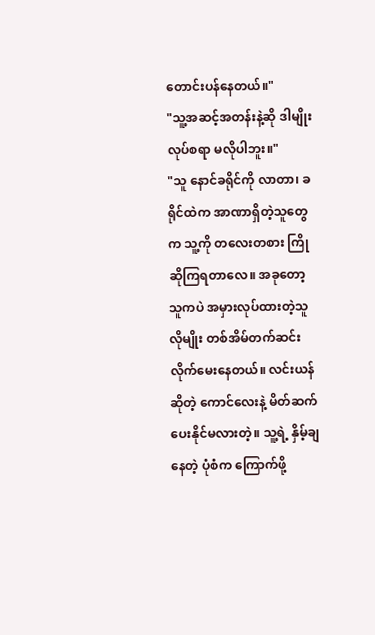တောင်းပန်နေတယ်။"
"သူ့အဆင့်အတန်းနဲ့ဆို ဒါမျိုး လုပ်စရာ မလိုပါဘူး။"
"သူ နောင်ခရိုင်ကို လာတာ၊ ခရိုင်ထဲက အာဏာရှိတဲ့သူတွေက သူ့ကို တလေးတစား ကြိုဆိုကြရတာလေ။ အခုတော့ သူကပဲ အမှားလုပ်ထားတဲ့သူလိုမျိုး တစ်အိမ်တက်ဆင်း လိုက်မေးနေတယ်။ လင်းယန်ဆိုတဲ့ ကောင်လေးနဲ့ မိတ်ဆက်ပေးနိုင်မလားတဲ့။ သူ့ရဲ့ နှိမ့်ချနေတဲ့ ပုံစံက ကြောက်ဖို့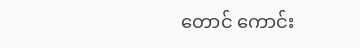တောင် ကောင်း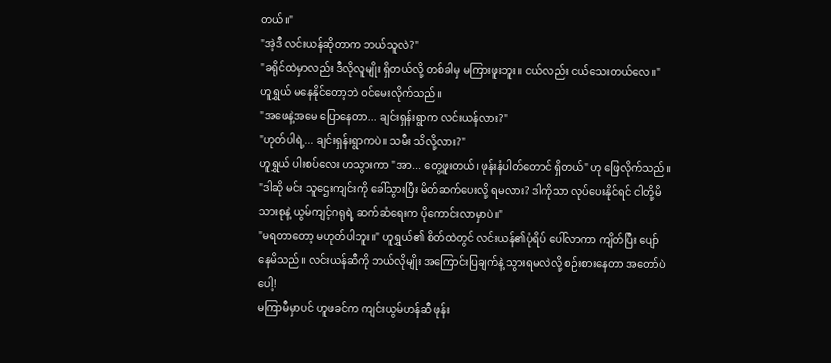တယ်။"
"အဲ့ဒီ လင်းယန်ဆိုတာက ဘယ်သူလဲ?"
"ခရိုင်ထဲမှာလည်း ဒီလိုလူမျိုး ရှိတယ်လို့ တစ်ခါမှ မကြားဖူးဘူး။ ငယ်လည်း ငယ်သေးတယ်လေ။"
ဟူရွှယ် မနေနိုင်တော့ဘဲ ဝင်မေးလိုက်သည်။
"အဖေနဲ့အမေ ပြောနေတာ... ချင်းရှန်းရွာက လင်းယန်လား?"
"ဟုတ်ပါရဲ့... ချင်းရှန်းရွာကပဲ။ သမီး သိလို့လား?"
ဟူရွှယ် ပါးစပ်လေး ဟသွားကာ "အာ... တွေ့ဖူးတယ်၊ ဖုန်းနံပါတ်တောင် ရှိတယ်" ဟု ဖြေလိုက်သည်။
"ဒါဆို မင်း သူဌေးကျင်းကို ခေါ်သွားပြီး မိတ်ဆက်ပေးလို့ ရမလား? ဒါကိုသာ လုပ်ပေးနိုင်ရင် ငါတို့မိသားစုနဲ့ ယွမ်ကျင့်ဂရုရဲ့ ဆက်ဆံရေးက ပိုကောင်းလာမှာပဲ။"
"မရတာတော့ မဟုတ်ပါဘူး။" ဟူရွှယ်၏ စိတ်ထဲတွင် လင်းယန်၏ပုံရိပ် ပေါ်လာကာ ကျိတ်ပြီး ပျော်နေမိသည်။ လင်းယန်ဆီကို ဘယ်လိုမျိုး အကြောင်းပြချက်နဲ့ သွားရမလဲလို့ စဉ်းစားနေတာ အတော်ပဲပေါ့!
မကြာမီမှာပင် ဟူဖခင်က ကျင်းယွမ်ဟန်ဆီ ဖုန်း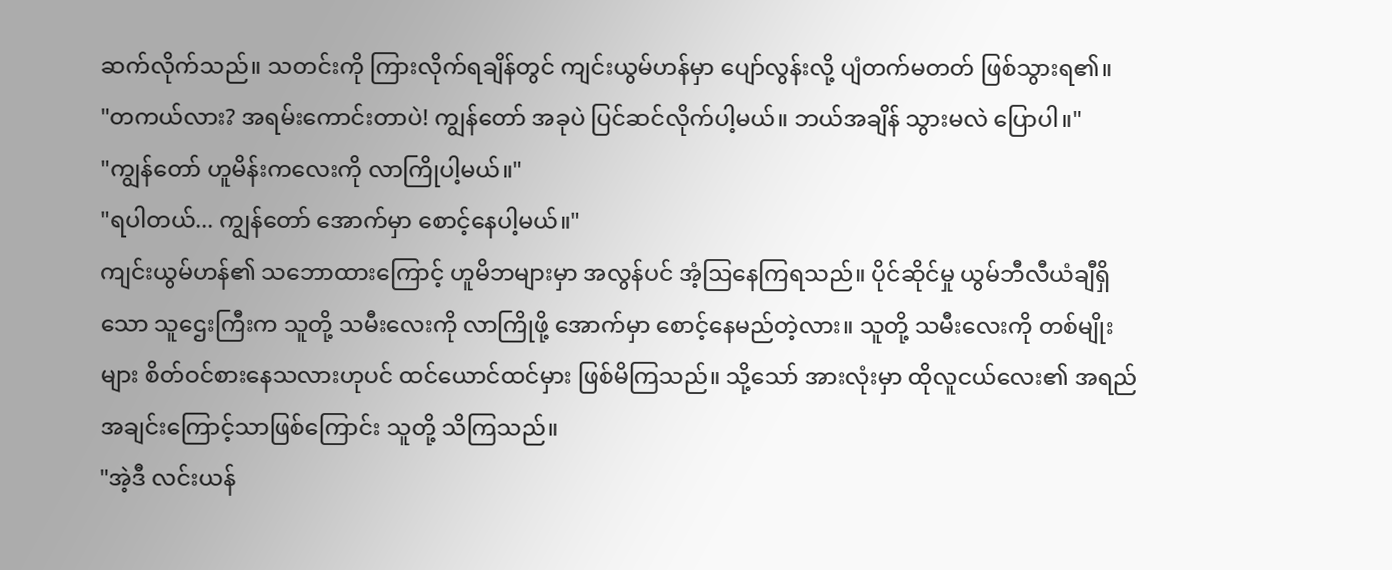ဆက်လိုက်သည်။ သတင်းကို ကြားလိုက်ရချိန်တွင် ကျင်းယွမ်ဟန်မှာ ပျော်လွန်းလို့ ပျံတက်မတတ် ဖြစ်သွားရ၏။
"တကယ်လား? အရမ်းကောင်းတာပဲ! ကျွန်တော် အခုပဲ ပြင်ဆင်လိုက်ပါ့မယ်။ ဘယ်အချိန် သွားမလဲ ပြောပါ။"
"ကျွန်တော် ဟူမိန်းကလေးကို လာကြိုပါ့မယ်။"
"ရပါတယ်... ကျွန်တော် အောက်မှာ စောင့်နေပါ့မယ်။"
ကျင်းယွမ်ဟန်၏ သဘောထားကြောင့် ဟူမိဘများမှာ အလွန်ပင် အံ့ဩနေကြရသည်။ ပိုင်ဆိုင်မှု ယွမ်ဘီလီယံချီရှိသော သူဌေးကြီးက သူတို့ သမီးလေးကို လာကြိုဖို့ အောက်မှာ စောင့်နေမည်တဲ့လား။ သူတို့ သမီးလေးကို တစ်မျိုးများ စိတ်ဝင်စားနေသလားဟုပင် ထင်ယောင်ထင်မှား ဖြစ်မိကြသည်။ သို့သော် အားလုံးမှာ ထိုလူငယ်လေး၏ အရည်အချင်းကြောင့်သာဖြစ်ကြောင်း သူတို့ သိကြသည်။
"အဲ့ဒီ လင်းယန်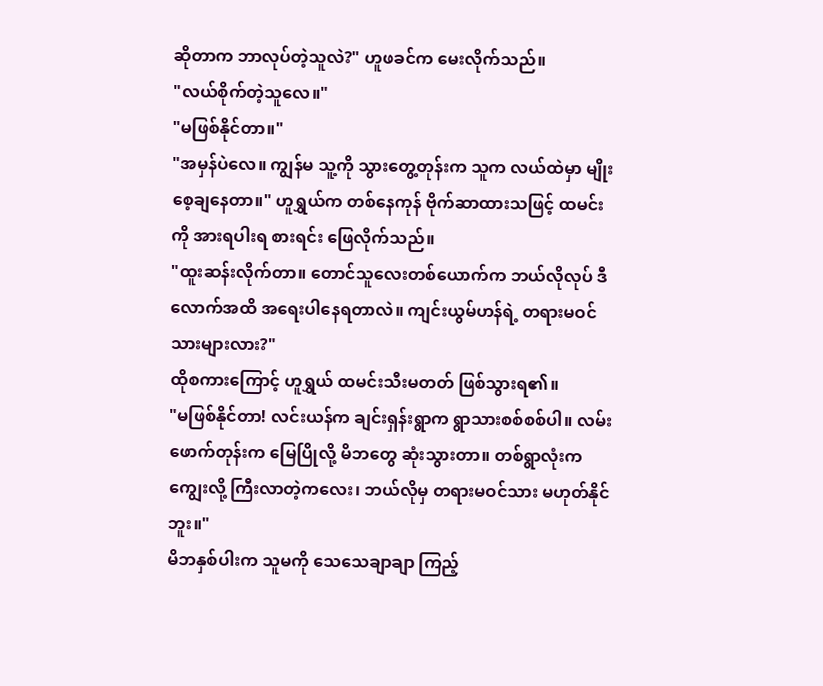ဆိုတာက ဘာလုပ်တဲ့သူလဲ?" ဟူဖခင်က မေးလိုက်သည်။
"လယ်စိုက်တဲ့သူလေ။"
"မဖြစ်နိုင်တာ။"
"အမှန်ပဲလေ။ ကျွန်မ သူ့ကို သွားတွေ့တုန်းက သူက လယ်ထဲမှာ မျိုးစေ့ချနေတာ။" ဟူရွှယ်က တစ်နေကုန် ဗိုက်ဆာထားသဖြင့် ထမင်းကို အားရပါးရ စားရင်း ဖြေလိုက်သည်။
"ထူးဆန်းလိုက်တာ။ တောင်သူလေးတစ်ယောက်က ဘယ်လိုလုပ် ဒီလောက်အထိ အရေးပါနေရတာလဲ။ ကျင်းယွမ်ဟန်ရဲ့ တရားမဝင် သားများလား?"
ထိုစကားကြောင့် ဟူရွှယ် ထမင်းသီးမတတ် ဖြစ်သွားရ၏။
"မဖြစ်နိုင်တာ! လင်းယန်က ချင်းရှန်းရွာက ရွာသားစစ်စစ်ပါ။ လမ်းဖောက်တုန်းက မြေပြိုလို့ မိဘတွေ ဆုံးသွားတာ။ တစ်ရွာလုံးက ကျွေးလို့ ကြီးလာတဲ့ကလေး၊ ဘယ်လိုမှ တရားမဝင်သား မဟုတ်နိုင်ဘူး။"
မိဘနှစ်ပါးက သူမကို သေသေချာချာ ကြည့်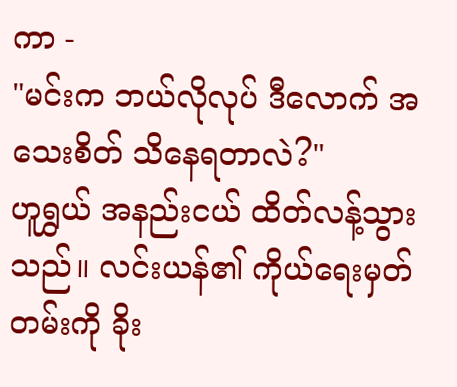ကာ -
"မင်းက ဘယ်လိုလုပ် ဒီလောက် အသေးစိတ် သိနေရတာလဲ?"
ဟူရွှယ် အနည်းငယ် ထိတ်လန့်သွားသည်။ လင်းယန်၏ ကိုယ်ရေးမှတ်တမ်းကို ခိုး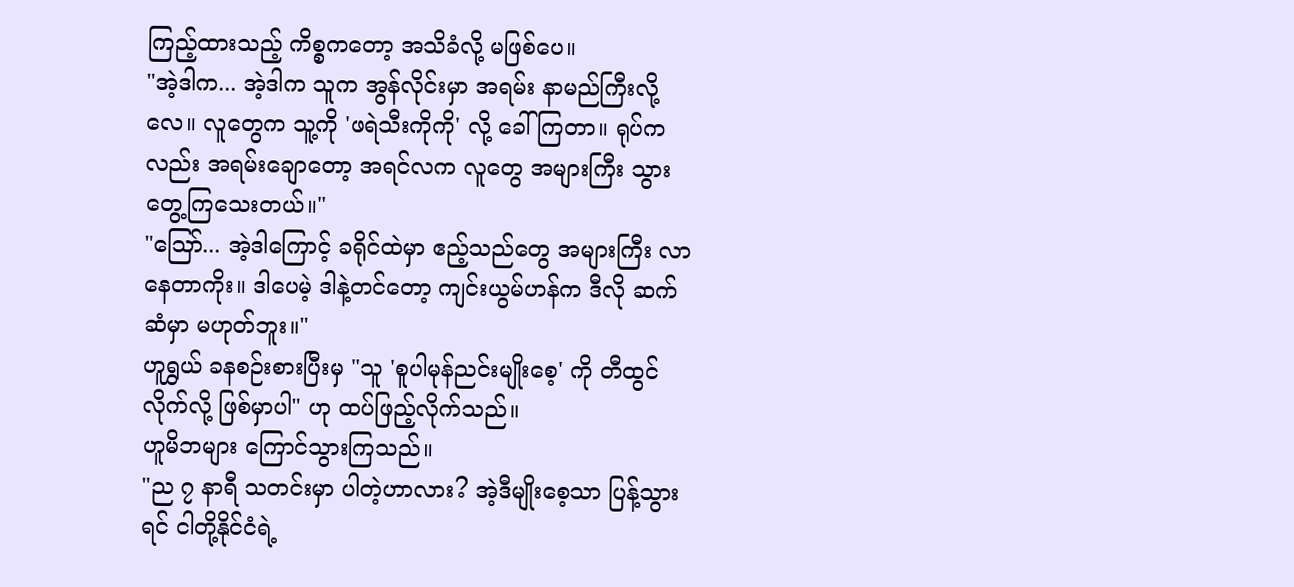ကြည့်ထားသည့် ကိစ္စကတော့ အသိခံလို့ မဖြစ်ပေ။
"အဲ့ဒါက... အဲ့ဒါက သူက အွန်လိုင်းမှာ အရမ်း နာမည်ကြီးလို့လေ။ လူတွေက သူ့ကို 'ဖရဲသီးကိုကို' လို့ ခေါ်ကြတာ။ ရုပ်ကလည်း အရမ်းချောတော့ အရင်လက လူတွေ အများကြီး သွားတွေ့ကြသေးတယ်။"
"ဪ... အဲ့ဒါကြောင့် ခရိုင်ထဲမှာ ဧည့်သည်တွေ အများကြီး လာနေတာကိုး။ ဒါပေမဲ့ ဒါနဲ့တင်တော့ ကျင်းယွမ်ဟန်က ဒီလို ဆက်ဆံမှာ မဟုတ်ဘူး။"
ဟူရွှယ် ခနစဉ်းစားပြီးမှ "သူ 'စူပါမုန်ညင်းမျိုးစေ့' ကို တီထွင်လိုက်လို့ ဖြစ်မှာပါ" ဟု ထပ်ဖြည့်လိုက်သည်။
ဟူမိဘများ ကြောင်သွားကြသည်။
"ည ၇ နာရီ သတင်းမှာ ပါတဲ့ဟာလား? အဲ့ဒီမျိုးစေ့သာ ပြန့်သွားရင် ငါတို့နိုင်ငံရဲ့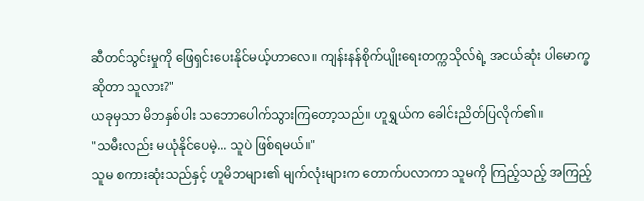ဆီတင်သွင်းမှုကို ဖြေရှင်းပေးနိုင်မယ့်ဟာလေ။ ကျန်းနန်စိုက်ပျိုးရေးတက္ကသိုလ်ရဲ့ အငယ်ဆုံး ပါမောက္ခဆိုတာ သူလား?"
ယခုမှသာ မိဘနှစ်ပါး သဘောပေါက်သွားကြတော့သည်။ ဟူရွှယ်က ခေါင်းညိတ်ပြလိုက်၏။
"သမီးလည်း မယုံနိုင်ပေမဲ့... သူပဲ ဖြစ်ရမယ်။"
သူမ စကားဆုံးသည်နှင့် ဟူမိဘများ၏ မျက်လုံးများက တောက်ပလာကာ သူမကို ကြည့်သည့် အကြည့်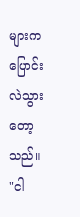များက ပြောင်းလဲသွားတော့သည်။
"ငါ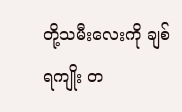တို့သမီးလေးကို ချစ်ရကျိုး တ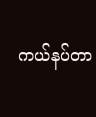ကယ်နပ်တာ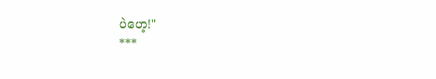ပဲဟေ့!"
***